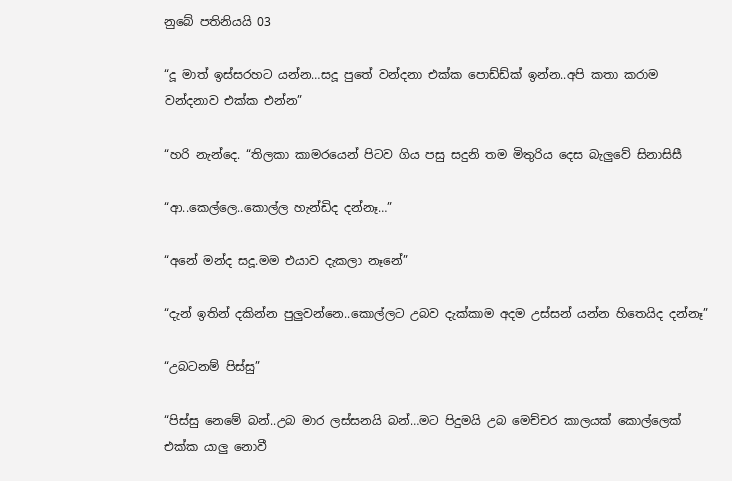නුබේ පතිනියයි 03

“දූ මාත් ඉස්සරහට යන්න…සදූ පුතේ වන්දනා එක්ක පොඩ්ඩ්ක් ඉන්න..අපි කතා කරාම වන්දනාව එක්ක එන්න”

“හරි නැන්දෙ. “තිලකා කාමරයෙන් පිටව ගිය පසු සදුනි තම මිතුරිය දෙස බැලුවේ සිනාසිසී

“ආ..කෙල්ලෙ..කොල්ල හැන්ඩිද දන්නෑ…”

“අනේ මන්ද සදූ.මම එයාව දැකලා නෑනේ”

“දැන් ඉතින් දකින්න පුලුවන්නෙ..කොල්ලට උබව දැක්කාම අදම උස්සන් යන්න හිතෙයිද දන්නෑ”

“උබටනම් පිස්සු”

“පිස්සු නෙමේ බන්..උබ මාර ලස්සනයි බන්…මට පිදුමයි උබ මෙච්චර කාලයක් කොල්ලෙක් එක්ක යාලු නොවී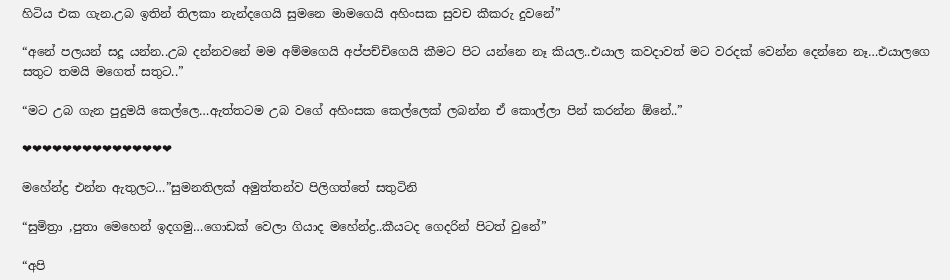හිටිය එක ගැන.උබ ඉතින් තිලකා නැන්දගෙයි සුමනෙ මාමගෙයි අහිංසක සුවච කීකරු දුවනේ”

“අනේ පලයන් සදූ යන්න..උබ දන්නවනේ මම අම්මගෙයි අප්පච්චිගෙයි කීමට පිට යන්නෙ නෑ කියල..එයාල කවදාවත් මට වරදක් වෙන්න දෙන්නෙ නෑ…එයාලගෙ සතුට තමයි මගෙත් සතුට..”

“මට උබ ගැන පුදුමයි කෙල්ලෙ…ඇත්තටම උබ වගේ අහිංසක කෙල්ලෙක් ලබන්න ඒ කොල්ලා පින් කරන්න ඕනේ..”

❤❤❤❤❤❤❤❤❤❤❤❤❤❤❤

මහේන්ද්‍ර එන්න ඇතුලට…”සුමනතිලක් අමුත්තන්ව පිලිගත්තේ සතුටිනි

“සුමිත්‍රා ,පුතා මෙහෙන් ඉදගමු…ගොඩක් වෙලා ගියාද මහේන්ද්‍ර..කීයටද ගෙදරින් පිටත් වුනේ”

“අපි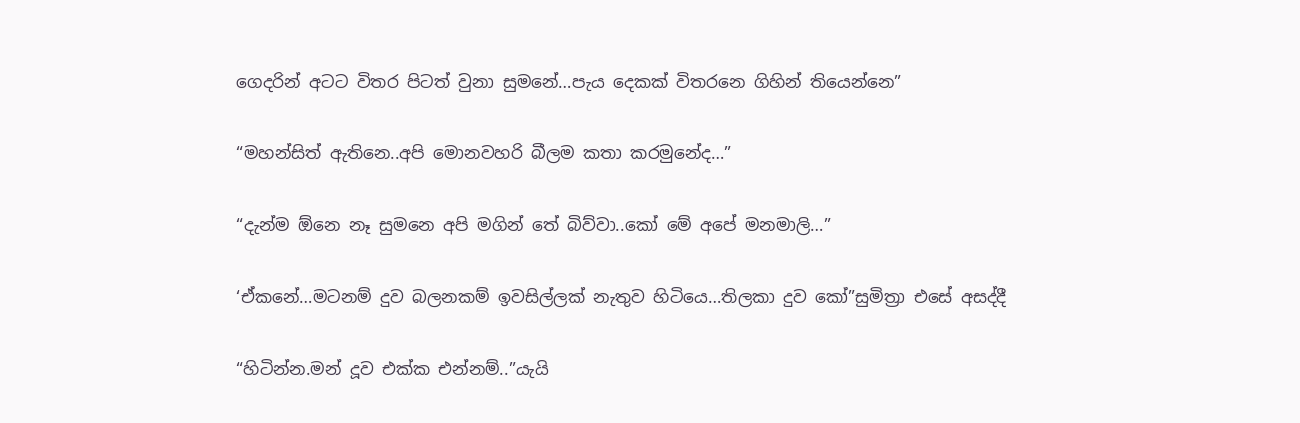ගෙදරින් අටට විතර පිටත් වුනා සුමනේ…පැය දෙකක් විතරනෙ ගිහින් තියෙන්නෙ”

“මහන්සිත් ඇතිනෙ..අපි මොනවහරි බීලම කතා කරමුනේද…”

“දැන්ම ඕනෙ නෑ සුමනෙ අපි මගින් තේ බිව්වා..කෝ මේ අපේ මනමාලි…”

‘ඒකනේ…මටනම් දුව බලනකම් ඉවසිල්ලක් නැතුව හිටියෙ…තිලකා දුව කෝ”සුමිත්‍රා එසේ අසද්දී

“හිටින්න.මන් දූව එක්ක එන්නම්..”යැයි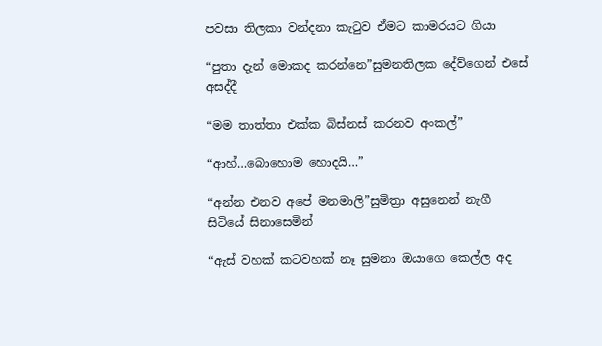පවසා තිලකා වන්දනා කැටුව ඒමට කාමරයට ගියා

“පුතා දැන් මොකද කරන්නෙ”සුමනතිලක දේව්ගෙන් එසේ අසද්දී

“මම තාත්තා එක්ක බිස්නස් කරනව අංකල්”

“ආහ්…බොහොම හොදයි…”

“අන්න එනව අපේ මනමාලි”සුමිත්‍රා අසුනෙන් නැගී සිටියේ සිනාසෙමින්

“ඇස් වහක් කටවහක් නෑ සුමනා ඔයාගෙ කෙල්ල අද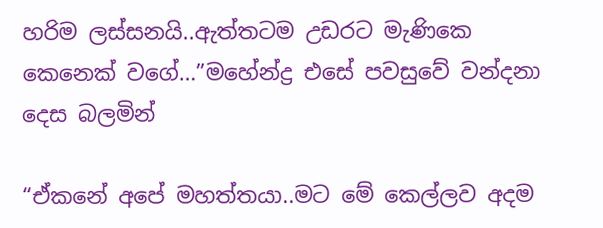හරිම ලස්සනයි..ඇත්තටම උඩරට මැණිකෙ කෙනෙක් වගේ…”මහේන්ද්‍ර එසේ පවසුවේ වන්දනා දෙස බලමින්

“ඒකනේ අපේ මහත්තයා..මට මේ කෙල්ලව අදම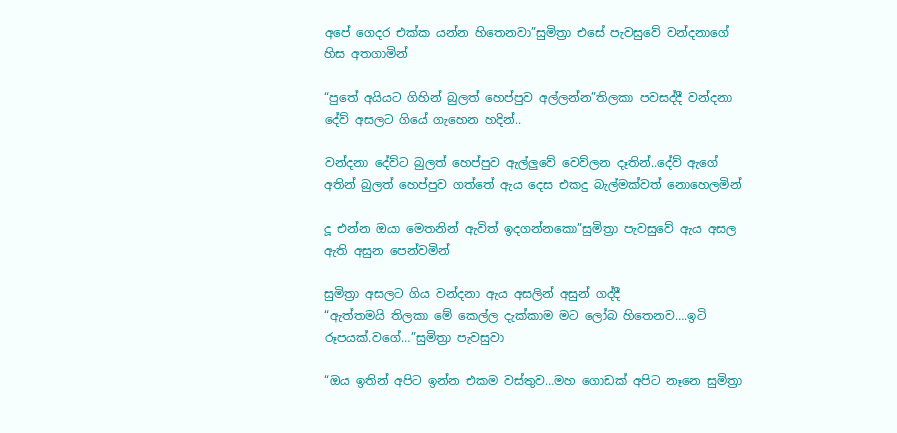අපේ ගෙදර එක්ක යන්න හිතෙනවා”සුමිත්‍රා එසේ පැවසුවේ වන්දනාගේ හිස අතගාමින්

“පුතේ අයියට ගිහින් බුලත් හෙප්පුව අල්ලන්න”තිලකා පවසද්දී වන්දනා දේව් අසලට ගියේ ගැහෙන හදින්..

වන්දනා දේව්ට බුලත් හෙප්පුව ඇල්ලුවේ වෙව්ලන දෑතින්..දේව් ඇගේ අතින් බුලත් හෙප්පුව ගත්තේ ඇය දෙස එකදු බැල්මක්වත් නොහෙලමින්

දූ එන්න ඔයා මෙතනින් ඇවිත් ඉදගන්නකො”සුමිත්‍රා පැවසුවේ ඇය අසල ඇති අසුන පෙන්වමින්

සුමිත්‍රා අසලට ගිය වන්දනා ඇය අසලින් අසුන් ගද්දී
“ඇත්තමයි තිලකා මේ කෙල්ල දැක්කාම මට ලෝබ හිතෙනව….ඉටි රූපයක්.වගේ…”සුමිත්‍රා පැවසුවා

“ඔය ඉතින් අපිට ඉන්න එකම වස්තුව…මහ ගොඩක් අපිට නෑනෙ සුමිත්‍රා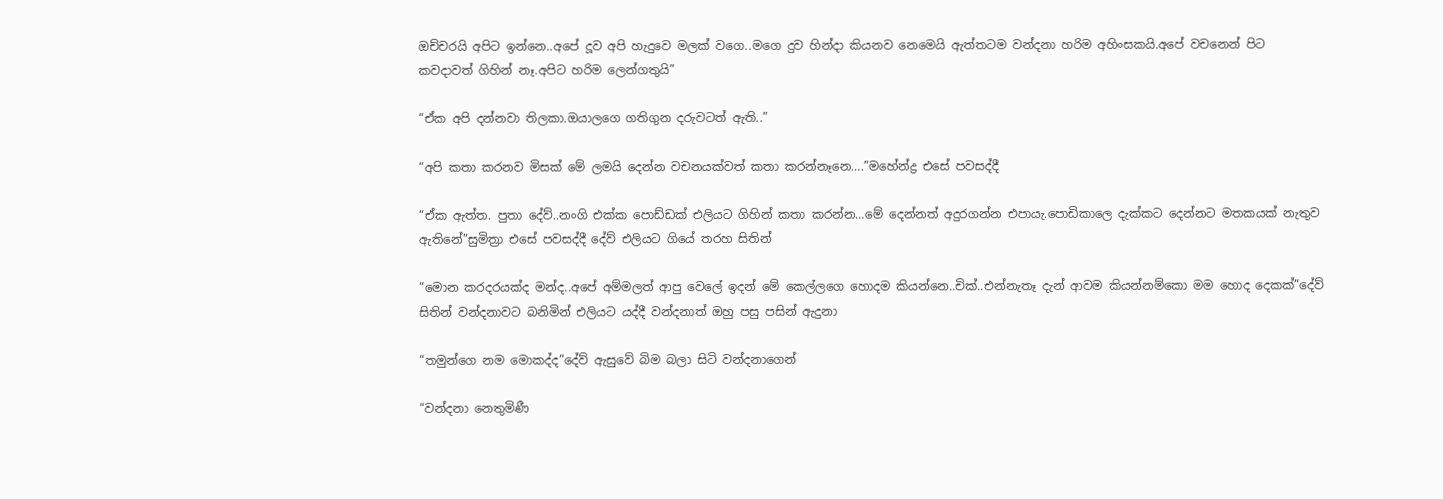ඔච්චරයි අපිට ඉන්නෙ..අපේ දූව අපි හැදුවෙ මලක් වගෙ..මගෙ දුව හින්දා කියනව නෙමෙයි ඇත්තටම වන්දනා හරිම අහිංසකයි.අපේ වචනෙන් පිට කවදාවත් ගිහින් නෑ.අපිට හරිම ලෙන්ගතුයි”

“ඒක අපි දන්නවා තිලකා.ඔයාලගෙ ගතිගුන දරුවටත් ඇති..”

“අපි කතා කරනව මිසක් මේ ලමයි දෙන්න වචනයක්වත් කතා කරන්නෑනෙ….”මහේන්ද්‍ර එසේ පවසද්දී

“ඒක ඇත්ත. පුතා දේව්..නංගි එක්ක පොඩ්ඩක් එලියට ගිහින් කතා කරන්න…මේ දෙන්නත් අදුරගන්න එපායැ.පොඩිකාලෙ දැක්කට දෙන්නට මතකයක් නැතුව ඇතිනේ”සුමිත්‍රා එසේ පවසද්දී දේව් එලියට ගියේ තරහ සිතින්

“මොන කරදරයක්ද මන්ද..අපේ අම්මලත් ආපු වෙලේ ඉදන් මේ කෙල්ලගෙ හොදම කියන්නෙ..චික්..එන්නැතෑ දැන් ආවම කියන්නම්කො මම හොද දෙකක්”දේව් සිතින් වන්දනාවට බනිමින් එලියට යද්දී වන්දනාත් ඔහු පසු පසින් ඇදුනා

“තමුන්ගෙ නම මොකද්ද”දේව් ඇසුවේ බිම බලා සිටි වන්දනාගෙන්

“වන්දනා නෙතුමිණී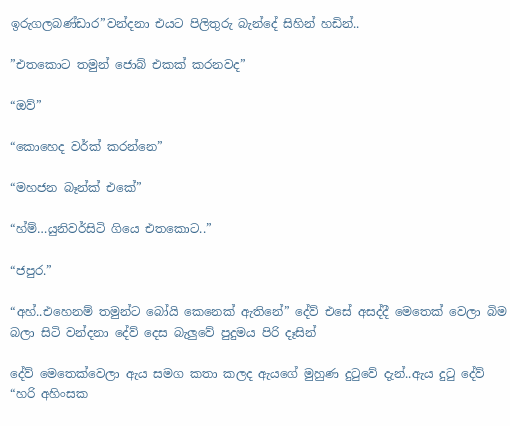ඉරුගලබණ්ඩාර”වන්දනා එයට පිලිතුරු බැන්දේ සිහින් හඩින්..

”එතකොට තමුන් ජොබ් එකක් කරනවද”

“ඔව්”

“කොහෙද වර්ක් කරන්නෙ”

“මහජන බෑන්ක් එකේ”

“හ්ම්…යුනිවර්සිටි ගියෙ එතකොට..”

“ජපුර.”

“අහ්..එහෙනම් තමුන්ට බෝයි කෙනෙක් ඇතිනේ” දේව් එසේ අසද්දී මෙතෙක් වෙලා බිම බලා සිටි වන්දනා දේව් දෙස බැලුවේ පුදුමය පිරි දෑසින්

දේව් මෙතෙක්වෙලා ඇය සමග කතා කලද ඇයගේ මුහුණ දුටුවේ දැන්..ඇය දුටු දේව්
“හරි අහිංසක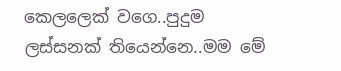කෙලලෙක් වගෙ..පුදුම ලස්සනක් තියෙන්නෙ..මම මේ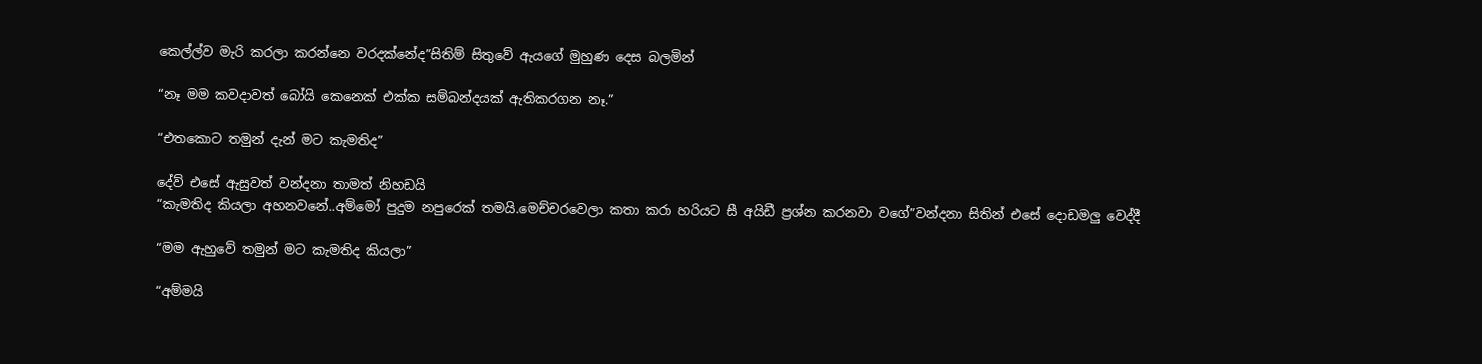කෙල්ල්ව මැරි කරලා කරන්නෙ වරදක්නේද”සිතිම් සිතුවේ ඇයගේ මුහුණ දෙස බලමින්

“නෑ මම කවදාවත් බෝයි කෙනෙක් එක්ක සම්බන්දයක් ඇතිකරගන නෑ.”

“එතකොට තමුන් දැන් මට කැමතිද”

දේව් එසේ ඇසුවත් වන්දනා තාමත් නිහඩයි
“කැමතිද කියලා අහනවනේ..අම්මෝ පුදුම නපුරෙක් තමයි.මෙච්චරවෙලා කතා කරා හරියට සී අයිඩී ප්‍රශ්න කරනවා වගේ”වන්දනා සිතින් එසේ දොඩමලු වෙද්දී

“මම ඇහුවේ තමුන් මට කැමතිද කියලා”

“අම්මයි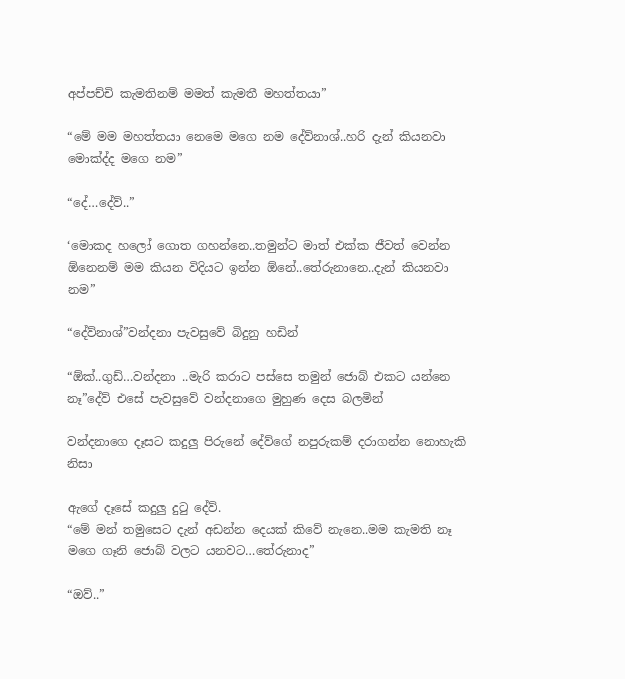අප්පච්චි කැමතිනම් මමත් කැමතී මහත්තයා”

“මේ මම මහත්තයා නෙමෙ මගෙ නම දේව්නාශ්..හරි දැන් කියනවා මොක්ද්ද මගෙ නම”

“දේ…දේව්..”

‘මොකද හලෝ ගොත ගහන්නෙ..තමුන්ට මාත් එක්ක ජීවත් වෙන්න ඕනෙනම් මම කියන විදියට ඉන්න ඕනේ..තේරුනානෙ..දැන් කියනවා නම”

“දේව්නාශ්”වන්දනා පැවසුවේ බිදුනු හඩින්

“ඕක්..ගුඩ්…වන්දනා ..මැරි කරාට පස්සෙ තමුන් ජොබ් එකට යන්නෙ නෑ”දේව් එසේ පැවසුවේ වන්දනාගෙ මුහුණ දෙස බලමින්

වන්දනාගෙ දෑසට කදුලු පිරුනේ දේව්ගේ නපුරුකම් දරාගන්න නොහැකි නිසා

ඇගේ දෑසේ කදුලු දුටු දේව්.
“මේ මන් තමුසෙට දැන් අඩන්න දෙයක් කිවේ නැනෙ..මම කැමති නෑ මගෙ ගෑනි ජොබ් වලට යනවට…තේරුනාද”

“ඔව්..”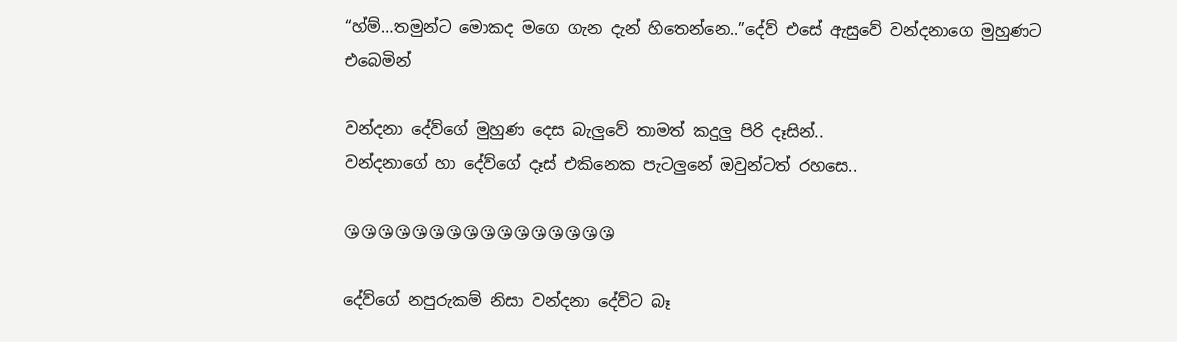“හ්ම්…තමුන්ට මොකද මගෙ ගැන දැන් හිතෙන්නෙ..”දේව් එසේ ඇසුවේ වන්දනාගෙ මුහුණට එබෙමින්

වන්දනා දේව්ගේ මුහුණ දෙස බැලුවේ තාමත් කදුලු පිරි දෑසින්..
වන්දනාගේ හා දේව්ගේ දෑස් එකිනෙක පැටලුනේ ඔවුන්ටත් රහසෙ..

😘😘😘😘😘😘😘😘😘😘😘😘😘😘😘😘

දේව්ගේ නපුරුකම් නිසා වන්දනා දේව්ට බෑ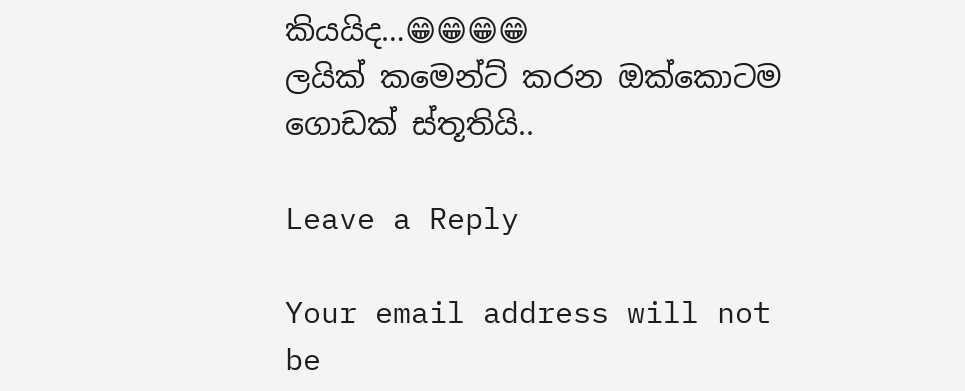කියයිද…😁😁😁😁
ලයික් කමෙන්ට් කරන ඔක්කොටම ගොඩක් ස්තූතියි..

Leave a Reply

Your email address will not be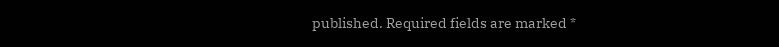published. Required fields are marked *